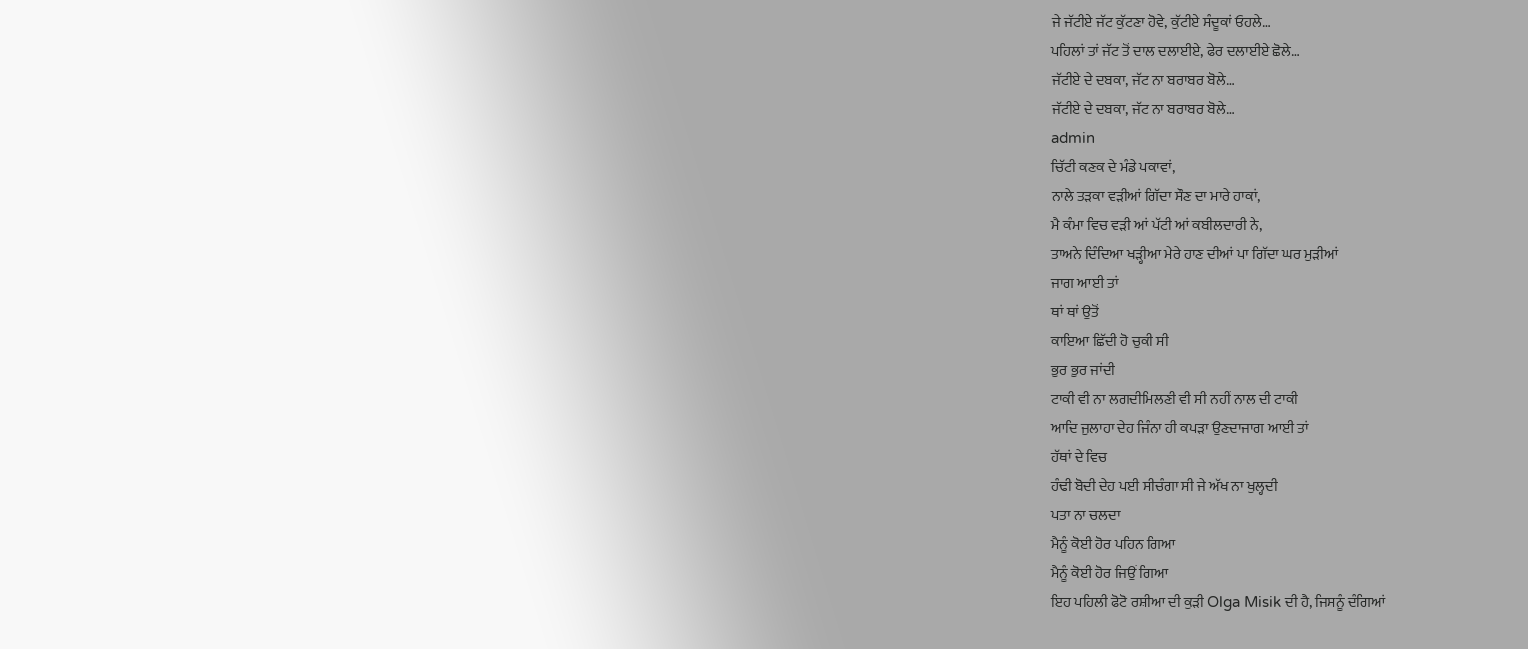ਜੇ ਜੱਟੀਏ ਜੱਟ ਕੁੱਟਣਾ ਹੋਵੇ, ਕੁੱਟੀਏ ਸੰਦੂਕਾਂ ਓਹਲੇ…
ਪਹਿਲਾਂ ਤਾਂ ਜੱਟ ਤੋਂ ਦਾਲ ਦਲਾਈਏ, ਫੇਰ ਦਲਾਈਏ ਛੋਲੇ…
ਜੱਟੀਏ ਦੇ ਦਬਕਾ, ਜੱਟ ਨਾ ਬਰਾਬਰ ਬੋਲੇ…
ਜੱਟੀਏ ਦੇ ਦਬਕਾ, ਜੱਟ ਨਾ ਬਰਾਬਰ ਬੋਲੇ…
admin
ਚਿੱਟੀ ਕਣਕ ਦੇ ਮੰਡੇ ਪਕਾਵਾਂ,
ਨਾਲੇ ਤੜਕਾ ਵੜੀਆਂ ਗਿੱਦਾ ਸੌਣ ਦਾ ਮਾਰੇ ਹਾਕਾਂ,
ਮੈ ਕੰਮਾ ਵਿਚ ਵੜੀ ਆਂ ਪੱਟੀ ਆਂ ਕਬੀਲਦਾਰੀ ਨੇ,
ਤਾਅਨੇ ਦਿੰਦਿਆ ਖੜ੍ਹੀਆ ਮੇਰੇ ਹਾਣ ਦੀਆਂ ਪਾ ਗਿੱਦਾ ਘਰ ਮੁੜੀਆਂ
ਜਾਗ ਆਈ ਤਾਂ
ਥਾਂ ਥਾਂ ਉਤੋਂ
ਕਾਇਆ ਛਿੱਦੀ ਹੋ ਚੁਕੀ ਸੀ
ਭੁਰ ਭੁਰ ਜਾਂਦੀ
ਟਾਕੀ ਵੀ ਨਾ ਲਗਦੀਮਿਲਣੀ ਵੀ ਸੀ ਨਹੀਂ ਨਾਲ ਦੀ ਟਾਕੀ
ਆਦਿ ਜੁਲਾਹਾ ਦੇਹ ਜਿੰਨਾ ਹੀ ਕਪੜਾ ਉਣਦਾਜਾਗ ਆਈ ਤਾਂ
ਹੱਥਾਂ ਦੇ ਵਿਚ
ਹੰਢੀ ਬੋਦੀ ਦੇਹ ਪਈ ਸੀਚੰਗਾ ਸੀ ਜੇ ਅੱਖ ਨਾ ਖੁਲ੍ਹਦੀ
ਪਤਾ ਨਾ ਚਲਦਾ
ਮੈਨੂੰ ਕੋਈ ਹੋਰ ਪਹਿਨ ਗਿਆ
ਮੈਨੂੰ ਕੋਈ ਹੋਰ ਜਿਉਂ ਗਿਆ
ਇਹ ਪਹਿਲੀ ਫੋਟੋ ਰਸ਼ੀਆ ਦੀ ਕੁੜੀ Olga Misik ਦੀ ਹੈ, ਜਿਸਨੂੰ ਦੰਗਿਆਂ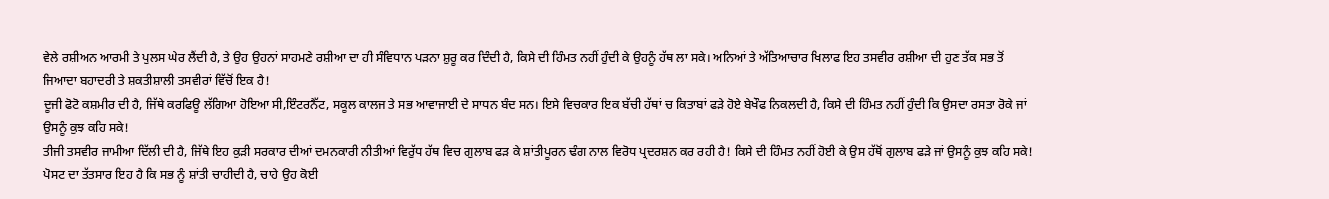ਵੇਲੇ ਰਸ਼ੀਅਨ ਆਰਮੀ ਤੇ ਪੁਲਸ ਘੇਰ ਲੈਂਦੀ ਹੈ, ਤੇ ਉਹ ਉਹਨਾਂ ਸਾਹਮਣੇ ਰਸ਼ੀਆ ਦਾ ਹੀ ਸੰਵਿਧਾਨ ਪੜਨਾ ਸ਼ੁਰੂ ਕਰ ਦਿੰਦੀ ਹੈ, ਕਿਸੇ ਦੀ ਹਿੰਮਤ ਨਹੀਂ ਹੁੰਦੀ ਕੇ ਉਹਨੂੰ ਹੱਥ ਲਾ ਸਕੇ। ਅਨਿਆਂ ਤੇ ਅੱਤਿਆਚਾਰ ਖਿਲਾਫ ਇਹ ਤਸਵੀਰ ਰਸ਼ੀਆ ਦੀ ਹੁਣ ਤੱਕ ਸਭ ਤੋਂ ਜਿਆਦਾ ਬਹਾਦਰੀ ਤੇ ਸ਼ਕਤੀਸ਼ਾਲੀ ਤਸਵੀਰਾਂ ਵਿੱਚੋਂ ਇਕ ਹੈ!
ਦੂਜੀ ਫੋਟੋ ਕਸ਼ਮੀਰ ਦੀ ਹੈ, ਜਿੱਥੇ ਕਰਫਿਊ ਲੱਗਿਆ ਹੋਇਆ ਸੀ,ਇੰਟਰਨੈੱਟ, ਸਕੂਲ ਕਾਲਜ ਤੇ ਸਭ ਆਵਾਜਾਈ ਦੇ ਸਾਧਨ ਬੰਦ ਸਨ। ਇਸੇ ਵਿਚਕਾਰ ਇਕ ਬੱਚੀ ਹੱਥਾਂ ਚ ਕਿਤਾਬਾਂ ਫੜੇ ਹੋਏ ਬੇਖੌਫ ਨਿਕਲਦੀ ਹੈ, ਕਿਸੇ ਦੀ ਹਿੰਮਤ ਨਹੀਂ ਹੁੰਦੀ ਕਿ ਉਸਦਾ ਰਸਤਾ ਰੋਕੇ ਜਾਂ ਉਸਨੂੰ ਕੁਝ ਕਹਿ ਸਕੇ!
ਤੀਜੀ ਤਸਵੀਰ ਜਾਮੀਆ ਦਿੱਲੀ ਦੀ ਹੈ, ਜਿੱਥੇ ਇਹ ਕੁੜੀ ਸਰਕਾਰ ਦੀਆਂ ਦਮਨਕਾਰੀ ਨੀਤੀਆਂ ਵਿਰੁੱਧ ਹੱਥ ਵਿਚ ਗੁਲਾਬ ਫੜ ਕੇ ਸ਼ਾਂਤੀਪੂਰਨ ਢੰਗ ਨਾਲ ਵਿਰੋਧ ਪ੍ਰਦਰਸ਼ਨ ਕਰ ਰਹੀ ਹੈ! ਕਿਸੇ ਦੀ ਹਿੰਮਤ ਨਹੀਂ ਹੋਈ ਕੇ ਉਸ ਹੱਥੋਂ ਗੁਲਾਬ ਫੜੇ ਜਾਂ ਉਸਨੂੰ ਕੁਝ ਕਹਿ ਸਕੇ!
ਪੋਸਟ ਦਾ ਤੱਤਸਾਰ ਇਹ ਹੈ ਕਿ ਸਭ ਨੂੰ ਸ਼ਾਂਤੀ ਚਾਹੀਦੀ ਹੈ, ਚਾਹੇ ਉਹ ਕੋਈ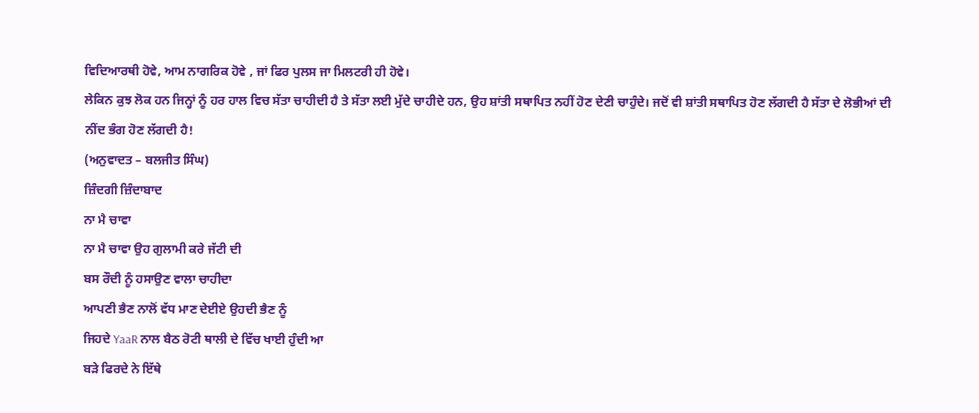ਵਿਦਿਆਰਥੀ ਹੋਵੇ, ਆਮ ਨਾਗਰਿਕ ਹੋਵੇ , ਜਾਂ ਫਿਰ ਪੁਲਸ ਜਾ ਮਿਲਟਰੀ ਹੀ ਹੋਵੇ।
ਲੇਕਿਨ ਕੁਝ ਲੋਕ ਹਨ ਜਿਨ੍ਹਾਂ ਨੂੰ ਹਰ ਹਾਲ ਵਿਚ ਸੱਤਾ ਚਾਹੀਦੀ ਹੈ ਤੇ ਸੱਤਾ ਲਈ ਮੁੱਦੇ ਚਾਹੀਦੇ ਹਨ, ਉਹ ਸ਼ਾਂਤੀ ਸਥਾਪਿਤ ਨਹੀਂ ਹੋਣ ਦੇਣੀ ਚਾਹੁੰਦੇ। ਜਦੋਂ ਵੀ ਸ਼ਾਂਤੀ ਸਥਾਪਿਤ ਹੋਣ ਲੱਗਦੀ ਹੈ ਸੱਤਾ ਦੇ ਲੋਭੀਆਂ ਦੀ ਨੀਂਦ ਭੰਗ ਹੋਣ ਲੱਗਦੀ ਹੈ!
(ਅਨੁਵਾਦਤ – ਬਲਜੀਤ ਸਿੰਘ)
ਜ਼ਿੰਦਗੀ ਜ਼ਿੰਦਾਬਾਦ
ਨਾ ਮੈ ਚਾਵਾ
ਨਾ ਮੈ ਚਾਵਾ ਉਹ ਗੁਲਾਮੀ ਕਰੇ ਜੱਟੀ ਦੀ
ਬਸ ਰੌਦੀ ਨੂੰ ਹਸਾਉਣ ਵਾਲਾ ਚਾਹੀਦਾ
ਆਪਣੀ ਭੈਣ ਨਾਲੋਂ ਵੱਧ ਮਾਣ ਦੇਈਏ ਉਹਦੀ ਭੈਣ ਨੂੰ
ਜਿਹਦੇ YaaR ਨਾਲ ਬੈਠ ਰੋਟੀ ਥਾਲੀ ਦੇ ਵਿੱਚ ਖਾਈ ਹੁੰਦੀ ਆ
ਬੜੇ ਫਿਰਦੇ ਨੇ ਇੱਥੇ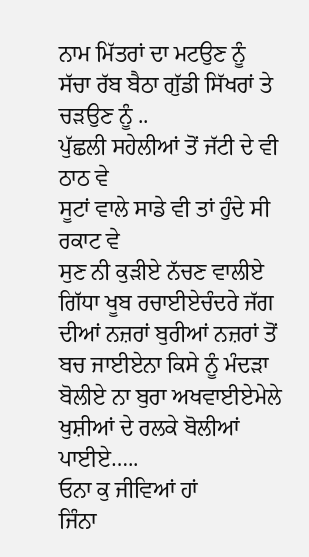ਨਾਮ ਮਿੱਤਰਾਂ ਦਾ ਮਟਉਣ ਨੂੰ
ਸੱਚਾ ਰੱਬ ਬੈਠਾ ਗੁੱਡੀ ਸਿੱਖਰਾਂ ਤੇ ਚੜਉਣ ਨੂੰ ..
ਪੁੱਛਲੀ ਸਹੇਲੀਆਂ ਤੋਂ ਜੱਟੀ ਦੇ ਵੀ ਠਾਠ ਵੇ
ਸੂਟਾਂ ਵਾਲੇ ਸਾਡੇ ਵੀ ਤਾਂ ਹੁੰਦੇ ਸੀ ਰਕਾਟ ਵੇ
ਸੁਣ ਨੀ ਕੁੜੀਏ ਨੱਚਣ ਵਾਲੀਏ ਗਿੱਧਾ ਖੂਬ ਰਚਾਈਏਚੰਦਰੇ ਜੱਗ ਦੀਆਂ ਨਜ਼ਰਾਂ ਬੁਰੀਆਂ ਨਜ਼ਰਾਂ ਤੋਂ ਬਚ ਜਾਈਏਨਾ ਕਿਸੇ ਨੂੰ ਮੰਦੜਾ ਬੋਲੀਏ ਨਾ ਬੁਰਾ ਅਖਵਾਈਏਮੇਲੇ ਖੁਸ਼ੀਆਂ ਦੇ ਰਲਕੇ ਬੋਲੀਆਂ ਪਾਈਏ…..
ਓਨਾ ਕੁ ਜੀਵਿਆਂ ਹਾਂ
ਜਿੰਨਾ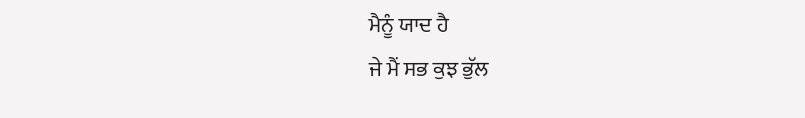ਮੈਨੂੰ ਯਾਦ ਹੈ
ਜੇ ਮੈਂ ਸਭ ਕੁਝ ਭੁੱਲ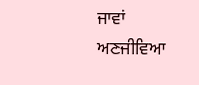ਜਾਵਾਂ
ਅਣਜੀਵਿਆ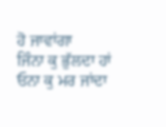ਹੋ ਜਾਵਾਂਗਾ
ਜਿੰਨਾ ਕੁ ਭੁੱਲਦਾ ਹਾਂ
ਓਨਾ ਕੁ ਮਰ ਜਾਂਦਾ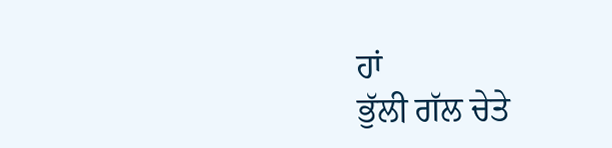ਹਾਂ
ਭੁੱਲੀ ਗੱਲ ਚੇਤੇ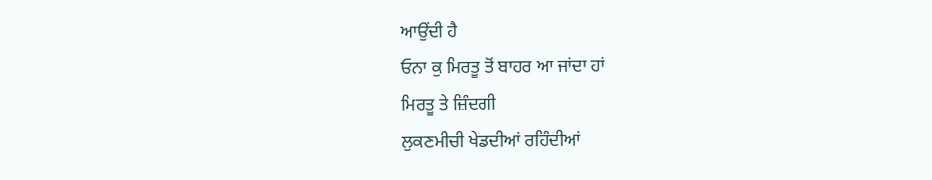ਆਉਂਦੀ ਹੈ
ਓਨਾ ਕੁ ਮਿਰਤੂ ਤੋਂ ਬਾਹਰ ਆ ਜਾਂਦਾ ਹਾਂ
ਮਿਰਤੂ ਤੇ ਜ਼ਿੰਦਗੀ
ਲੁਕਣਮੀਚੀ ਖੇਡਦੀਆਂ ਰਹਿੰਦੀਆਂ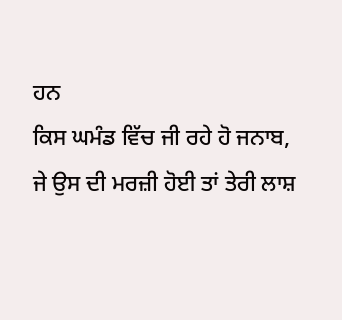ਹਨ
ਕਿਸ ਘਮੰਡ ਵਿੱਚ ਜੀ ਰਹੇ ਹੋ ਜਨਾਬ,
ਜੇ ਉਸ ਦੀ ਮਰਜ਼ੀ ਹੋਈ ਤਾਂ ਤੇਰੀ ਲਾਸ਼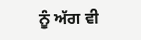ਨੂੰ ਅੱਗ ਵੀ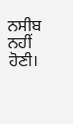ਨਸੀਬ ਨਹੀਂ ਹੋਣੀ।